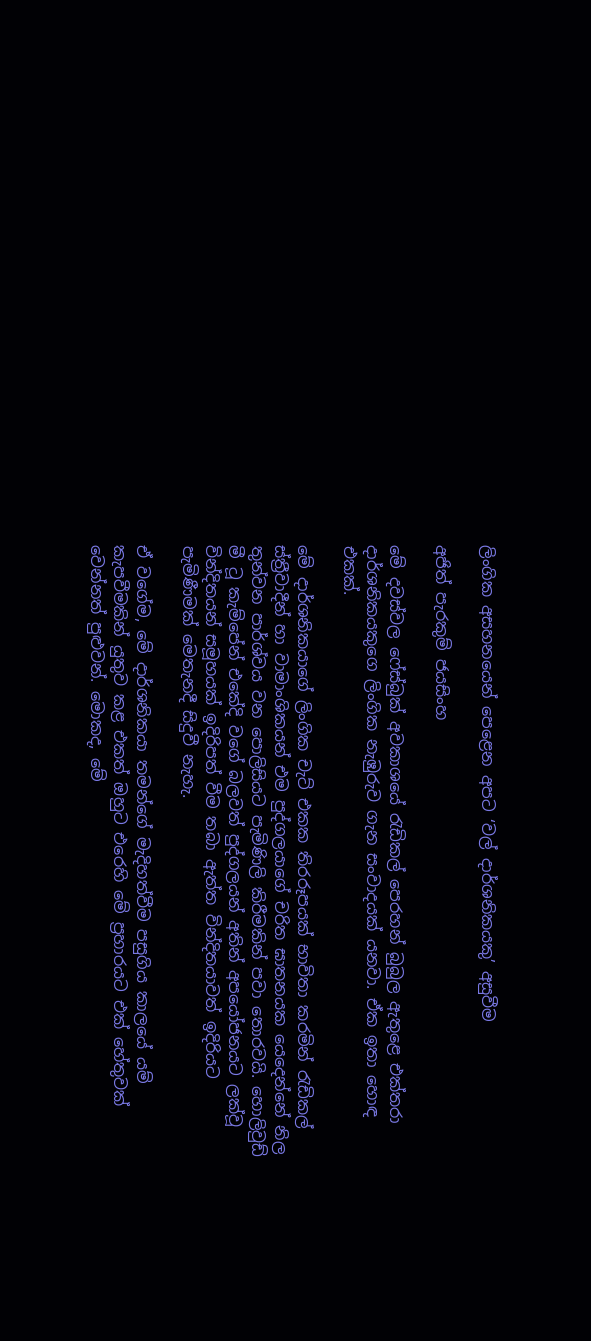ලිංගික අසහනයෙන් පෙළෙන අපට ‘වල් දාර්ශනිකයකු’ අසුවීම

අජිත් පැරකුම් ජයසිංහ

මේ දවස්වල ෆේස්බුක් අවකාශයේ රැඩිකල් පෙරහන් බුබුල ඇතුළෙ එක්තරා දාර්ශනිකයකුගෙ ලිංගික නැඹුරුව ගැන සංවාදයක් යනවා. ඒක ඉතා හොඳ එකක්.

මේ දාර්ශනිකයාගේ ලිංගික චැට් එකක තිරරූපයක් භාවිතා කරමින් රැඩිකල් ස්ත්‍රීවාදීන් හා වාමාංශිකයන් එම පුද්ගලයාගේ චරිත ඝාතනයක යෙදෙන්නේ නිල තුන්වන පාර්ශ්වය වන පොලිසියට පැමිණිලි කිරීමකින් පවා තොරවයි. හොලිවුඩ් මී ටූ කැම්පේන් එකේදි වගේ බලවත් පුද්ගලයන් අතින් අපයෝජනයට ලක්වූ වින්දිතයන් සමූහයක් ඉදිරිපත් වීම තබා ඇත්ත වින්දිතයාවත් ඉදිරියට පැමිණීමක් මෙතැනදී සිදුවී නැහැ.

ඒ වගේම, මේ දාර්ශනිකයා තමන්ගේ මැදිහත්වීම පසුගිය කාලයේ යම් කැපවීමකින් යුතුව කළ එකත් ඔහුට එරෙහි මේ ප්‍රහාරයට එක් හේතුවක් වෙන්නත් පුළුවන්. මොකද, මේ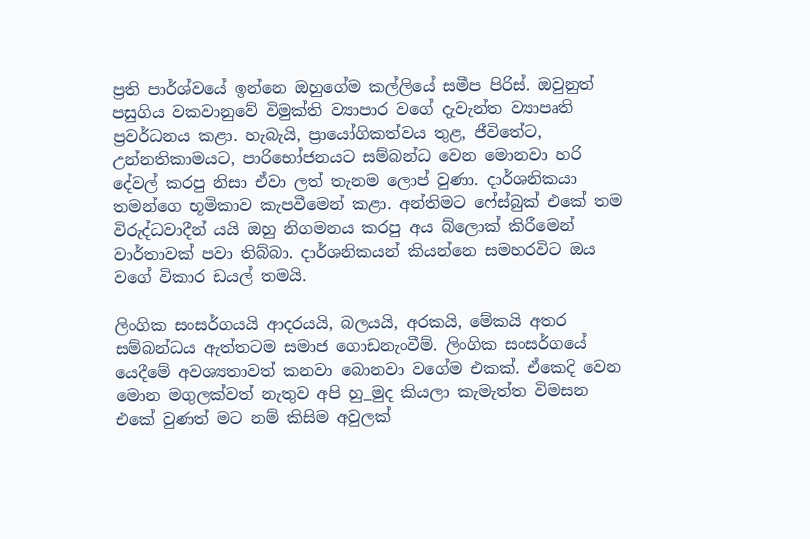ප්‍රති පාර්ශ්වයේ ඉන්නෙ ඔහුගේම කල්ලියේ සමීප පිරිස්. ඔවුනුත් පසුගිය වකවානුවේ විමුක්ති ව්‍යාපාර වගේ දැවැන්ත ව්‍යාපෘති ප්‍රවර්ධනය කළා. හැබැයි, ප්‍රායෝගිකත්වය තුළ, ජීවිතේට, උන්නතිකාමයට, පාරිභෝජනයට සම්බන්ධ වෙන මොනවා හරි දේවල් කරපු නිසා ඒවා ලත් තැනම ලොප් වුණා. දාර්ශනිකයා තමන්ගෙ භූමිකාව කැපවීමෙන් කළා. අන්තිමට ෆේස්බුක් එකේ තම විරුද්ධවාදීන් යයි ඔහු නිගමනය කරපු අය බ්ලොක් කිරීමෙන් වාර්තාවක් පවා තිබ්බා. දාර්ශනිකයන් කියන්නෙ සමහරවිට ඔය වගේ විකාර ඩයල් තමයි.

ලිංගික සංසර්ගයයි ආදරයයි, බලයයි, අරකයි, මේකයි අතර සම්බන්ධය ඇත්තටම සමාජ ගොඩනැංවීම්. ලිංගික සංසර්ගයේ යෙදීමේ අවශ්‍යතාවත් කනවා බොනවා වගේම එකක්. ඒකෙදි වෙන මොන මගුලක්වත් නැතුව අපි හු_මුද කියලා කැමැත්ත විමසන එකේ වුණත් මට නම් කිසිම අවුලක්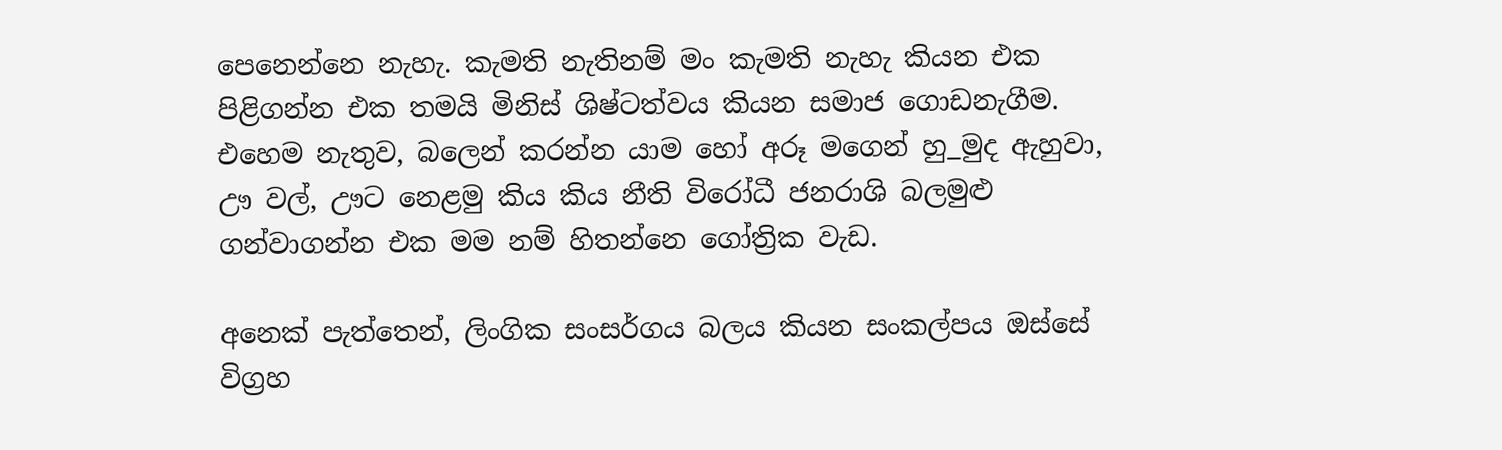පෙනෙන්නෙ නැහැ. කැමති නැතිනම් මං කැමති නැහැ කියන එක පිළිගන්න එක තමයි මිනිස් ශිෂ්ටත්වය කියන සමාජ ගොඩනැගීම. එහෙම නැතුව, බලෙන් කරන්න යාම හෝ අරූ මගෙන් හු_මුද ඇහුවා, ඌ වල්, ඌට නෙළමු කිය කිය නීති විරෝධී ජනරාශි බලමුළු ගන්වාගන්න එක මම නම් හිතන්නෙ ගෝත්‍රික වැඩ.

අනෙක් පැත්තෙන්, ලිංගික සංසර්ගය බලය කියන සංකල්පය ඔස්සේ විග්‍රහ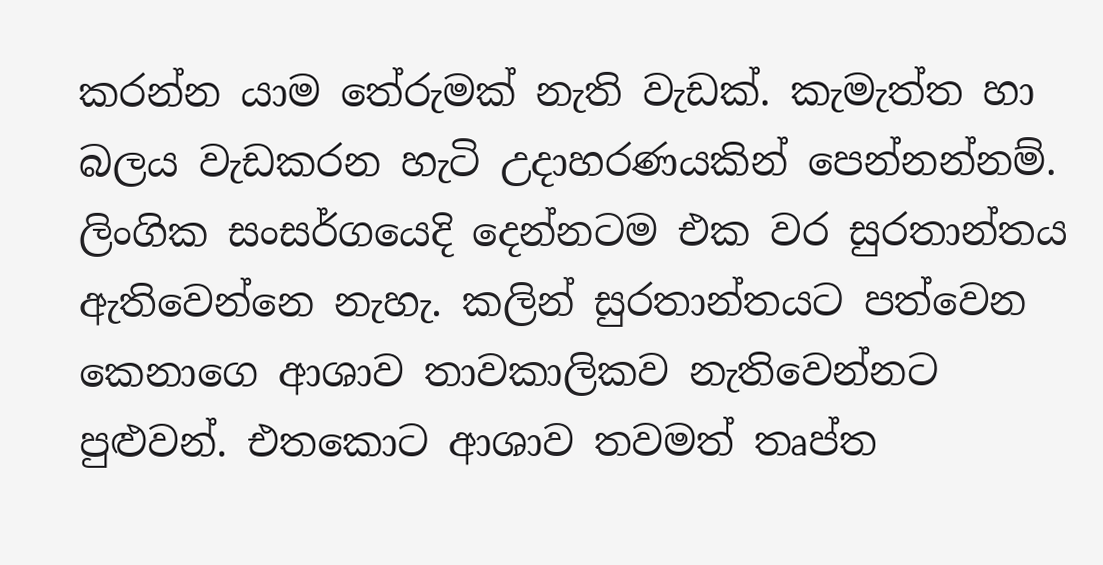කරන්න යාම තේරුමක් නැති වැඩක්. කැමැත්ත හා බලය වැඩකරන හැටි උදාහරණයකින් පෙන්නන්නම්. ලිංගික සංසර්ගයෙදි දෙන්නටම එක වර සුරතාන්තය ඇතිවෙන්නෙ නැහැ. කලින් සුරතාන්තයට පත්වෙන කෙනාගෙ ආශාව තාවකාලිකව නැතිවෙන්නට පුළුවන්. එතකොට ආශාව තවමත් තෘප්ත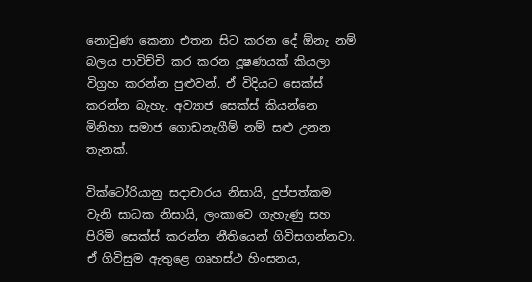නොවුණ කෙනා එතන සිට කරන දේ ඕනැ නම් බලය පාවිච්චි කර කරන දූෂණයක් කියලා විග්‍රහ කරන්න පුළුවන්. ඒ විදියට සෙක්ස් කරන්න බැහැ. අව්‍යාජ සෙක්ස් කියන්නෙ මිනිහා සමාජ ගොඩනැගීම් නම් සළු උනන තැනක්.

වික්ටෝරියානු සදාචාරය නිසායි, දුප්පත්කම වැනි සාධක නිසායි, ලංකාවෙ ගැහැණු සහ පිරිමි සෙක්ස් කරන්න නීතියෙන් ගිවිසගන්නවා. ඒ ගිවිසුම ඇතුළෙ ගෘහස්ථ හිංසනය,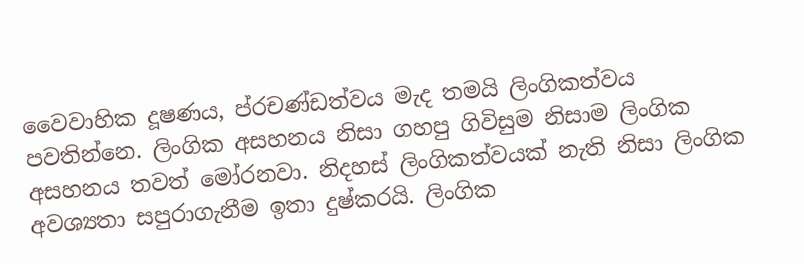වෛවාහික දූෂණය, ප්රචණ්ඩත්වය මැද තමයි ලිංගිකත්වය පවතින්නෙ. ලිංගික අසහනය නිසා ගහපු ගිවිසුම නිසාම ලිංගික අසහනය තවත් මෝරනවා. නිදහස් ලිංගිකත්වයක් නැති නිසා ලිංගික අවශ්‍යතා සපුරාගැනීම ඉතා දුෂ්කරයි. ලිංගික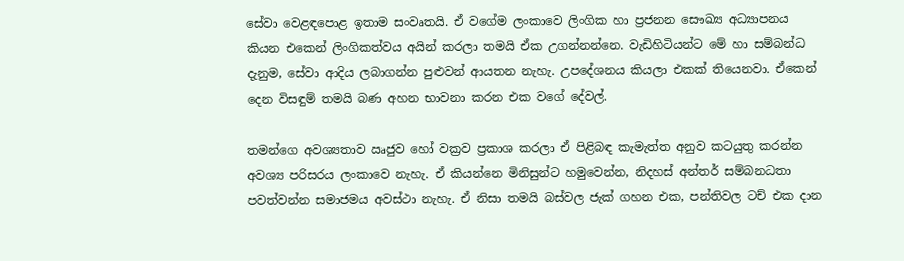සේවා වෙළඳපොළ ඉතාම සංවෘතයි. ඒ වගේම ලංකාවෙ ලිංගික හා ප්‍රජනන සෞඛ්‍ය අධ්‍යාපනය කියන එකෙන් ලිංගිකත්වය අයින් කරලා තමයි ඒක උගන්නන්නෙ. වැඩිහිටියන්ට මේ හා සම්බන්ධ දැනුම, සේවා ආදිය ලබාගන්න පුළුවන් ආයතන නැහැ. උපදේශනය කියලා එකක් තියෙනවා. ඒකෙන් දෙන විසඳුම් තමයි බණ අහන භාවනා කරන එක වගේ දේවල්.

තමන්ගෙ අවශ්‍යතාව ඍජුව හෝ වක්‍රව ප්‍රකාශ කරලා ඒ පිළිබඳ කැමැත්ත අනුව කටයුතු කරන්න අවශ්‍ය පරිසරය ලංකාවෙ නැහැ. ඒ කියන්නෙ මිනිසුන්ට හමුවෙන්න, නිදහස් අන්තර් සම්බනධතා පවත්වන්න සමාජමය අවස්ථා නැහැ. ඒ නිසා තමයි බස්වල ජැක් ගහන එක, පන්තිවල ටච් එක දාන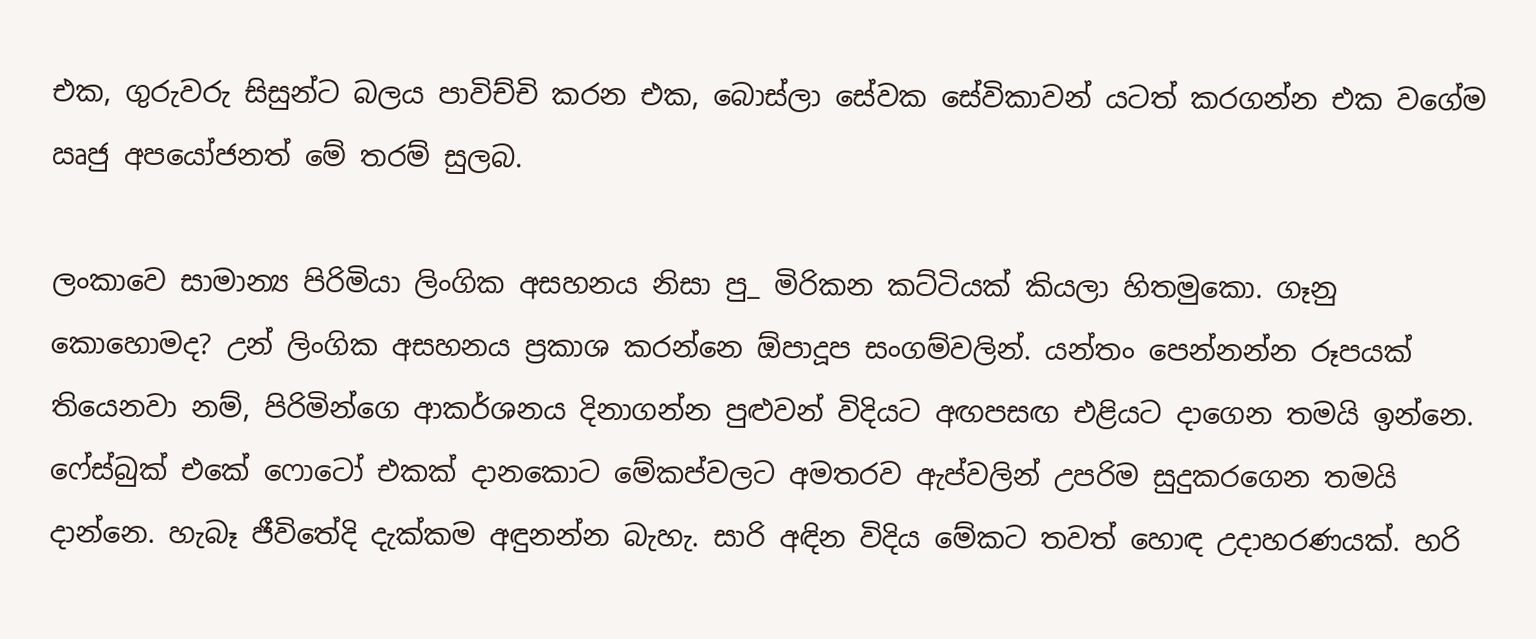එක, ගුරුවරු සිසුන්ට බලය පාවිච්චි කරන එක, බොස්ලා සේවක සේවිකාවන් යටත් කරගන්න එක වගේම ඍජු අපයෝජනත් මේ තරම් සුලබ.

ලංකාවෙ සාමාන්‍ය පිරිමියා ලිංගික අසහනය නිසා පු_ මිරිකන කට්ටියක් කියලා හිතමුකො. ගෑනු කොහොමද? උන් ලිංගික අසහනය ප්‍රකාශ කරන්නෙ ඕපාදූප සංගම්වලින්. යන්තං පෙන්නන්න රූපයක් තියෙනවා නම්, පිරිමින්ගෙ ආකර්ශනය දිනාගන්න පුළුවන් විදියට අඟපසඟ එළියට දාගෙන තමයි ඉන්නෙ. ෆේස්බුක් එකේ ෆොටෝ එකක් දානකොට මේකප්වලට අමතරව ඇප්වලින් උපරිම සුදුකරගෙන තමයි දාන්නෙ. හැබෑ ජීවිතේදි දැක්කම අඳුනන්න බැහැ. සාරි අඳින විදිය මේකට තවත් හොඳ උදාහරණයක්. හරි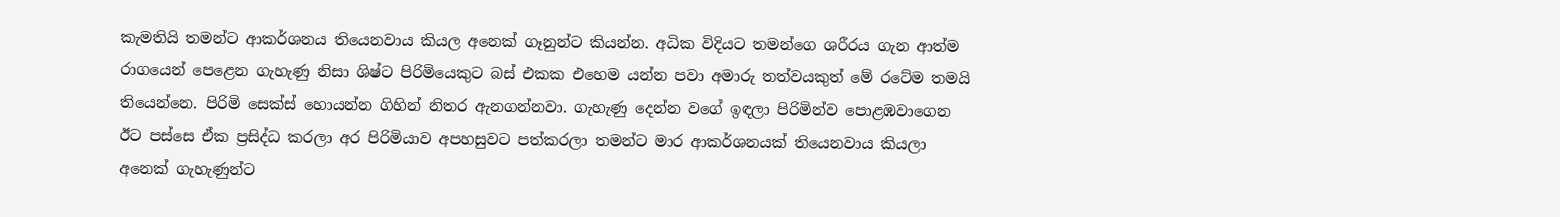කැමතියි තමන්ට ආකර්ශනය තියෙනවාය කියල අනෙක් ගෑනුන්ට කියන්න. අධික විදියට තමන්ගෙ ශරීරය ගැන ආත්ම රාගයෙන් පෙළෙන ගැහැණු නිසා ශිෂ්ට පිරිමියෙකුට බස් එකක එහෙම යන්න පවා අමාරු තත්වයකුත් මේ රටේම තමයි තියෙන්නෙ. පිරිමි සෙක්ස් හොයන්න ගිහින් නිතර ඇනගන්නවා. ගැහැණු දෙන්න වගේ ඉඳලා පිරිමින්ව පොළඹවාගෙන ඊට පස්සෙ ඒක ප්‍රසිද්ධ කරලා අර පිරිමියාව අපහසුවට පත්කරලා තමන්ට මාර ආකර්ශනයක් තියෙනවාය කියලා අනෙක් ගැහැණුන්ට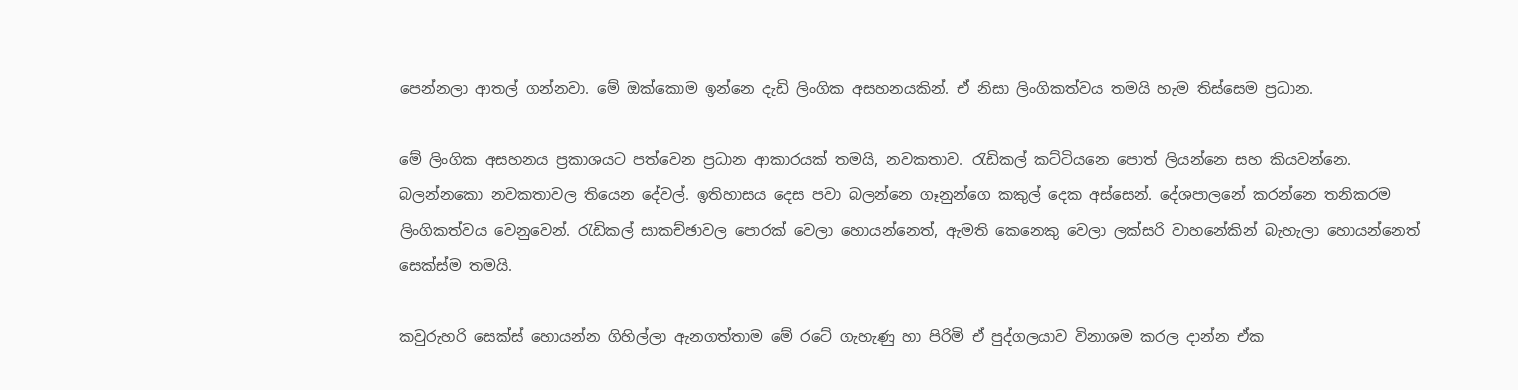පෙන්නලා ආතල් ගන්නවා. මේ ඔක්කොම ඉන්නෙ දැඩි ලිංගික අසහනයකින්. ඒ නිසා ලිංගිකත්වය තමයි හැම තිස්සෙම ප්‍රධාන.

මේ ලිංගික අසහනය ප්‍රකාශයට පත්වෙන ප්‍රධාන ආකාරයක් තමයි, නවකතාව. රැඩිකල් කට්ටියනෙ පොත් ලියන්නෙ සහ කියවන්නෙ. බලන්නකො නවකතාවල තියෙන දේවල්. ඉතිහාසය දෙස පවා බලන්නෙ ගෑනුන්ගෙ කකුල් දෙක අස්සෙන්. දේශපාලනේ කරන්නෙ තනිකරම ලිංගිකත්වය වෙනුවෙන්. රැඩිකල් සාකච්ඡාවල පොරක් වෙලා හොයන්නෙත්, ඇමති කෙනෙකු වෙලා ලක්සරි වාහනේකින් බැහැලා හොයන්නෙත් සෙක්ස්ම තමයි.

කවුරුහරි සෙක්ස් හොයන්න ගිහිල්ලා ඇනගත්තාම මේ රටේ ගැහැණු හා පිරිමි ඒ පුද්ගලයාව විනාශම කරල දාන්න ඒක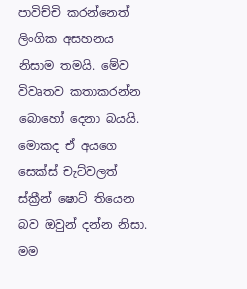පාවිච්චි කරන්නෙත් ලිංගික අසහනය නිසාම තමයි. මේව විවෘතව කතාකරන්න බොහෝ දෙනා බයයි. මොකද ඒ අයගෙ සෙක්ස් චැට්වලත් ස්ක්‍රීන් ෂොට් තියෙන බව ඔවුන් දන්න නිසා. මම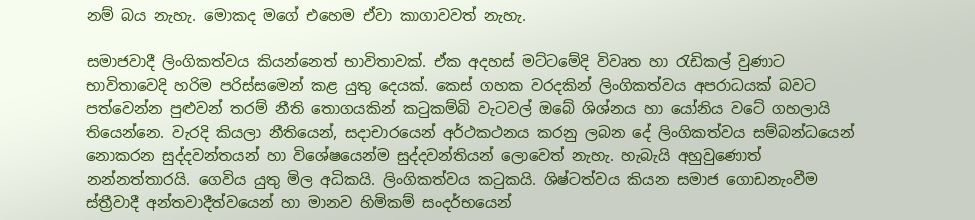නම් බය නැහැ. මොකද මගේ එහෙම ඒවා කාගාවවත් නැහැ.

සමාජවාදී ලිංගිකත්වය කියන්නෙත් භාවිතාවක්. ඒක අදහස් මට්ටමේදි විවෘත හා රැඩිකල් වුණාට භාවිතාවෙදි හරිම පරිස්සමෙන් කළ යුතු දෙයක්. කෙස් ගහක වරදකින් ලිංගිකත්වය අපරාධයක් බවට පත්වෙන්න පුළුවන් තරම් නීති තොගයකින් කටුකම්බි වැටවල් ඔබේ ශිශ්නය හා යෝනිය වටේ ගහලායි තියෙන්නෙ. වැරදි කියලා නීතියෙන්, සදාචාරයෙන් අර්ථකථනය කරනු ලබන දේ ලිංගිකත්වය සම්බන්ධයෙන් නොකරන සුද්දවන්තයන් හා විශේෂයෙන්ම සුද්දවන්තියන් ලොවෙත් නැහැ. හැබැයි අහුවුණොත් නන්නත්තාරයි. ගෙවිය යුතු මිල අධිකයි. ලිංගිකත්වය කටුකයි. ශිෂ්ටත්වය කියන සමාජ ගොඩනැංවීම ස්ත්‍රීවාදී අන්තවාදීත්වයෙන් හා මානව හිමිකම් සංදර්භයෙන්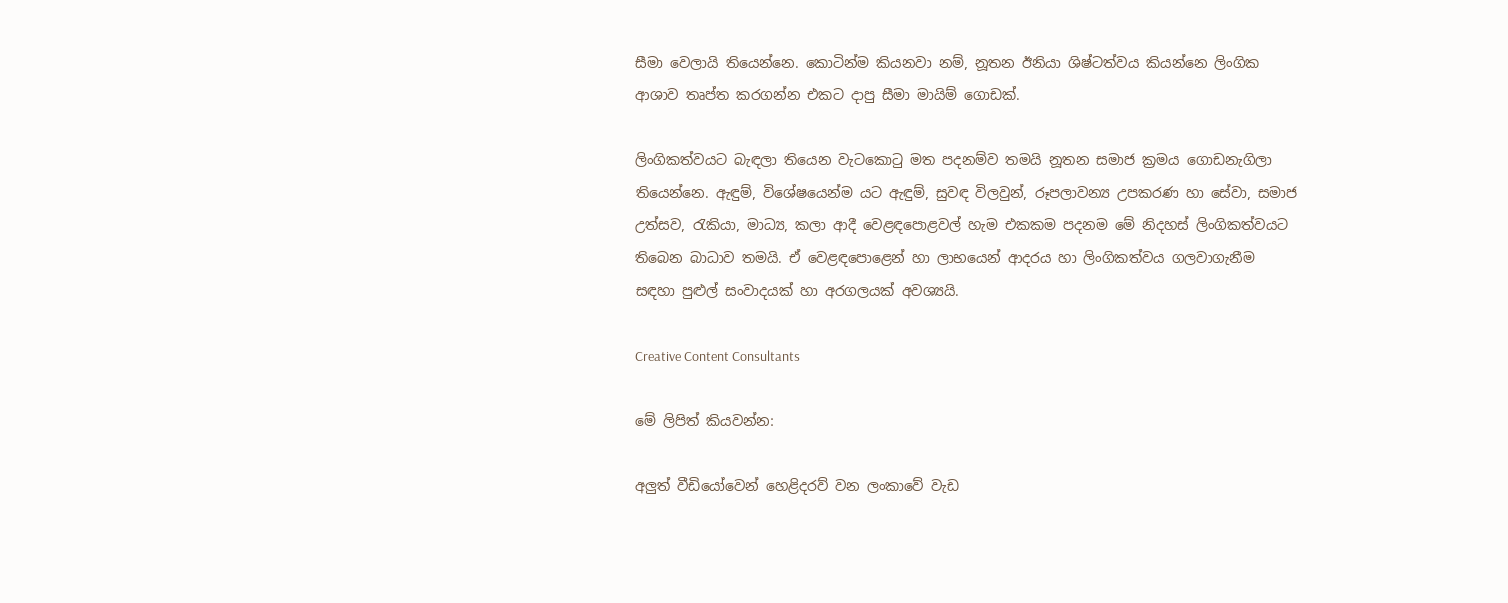සීමා වෙලායි තියෙන්නෙ. කොටින්ම කියනවා නම්, නූතන ඊනියා ශිෂ්ටත්වය කියන්නෙ ලිංගික ආශාව තෘප්ත කරගන්න එකට දාපු සීමා මායිම් ගොඩක්.

ලිංගිකත්වයට බැඳලා තියෙන වැටකොටු මත පදනම්ව තමයි නූතන සමාජ ක්‍රමය ගොඩනැගිලා තියෙන්නෙ. ඇඳුම්, විශේෂයෙන්ම යට ඇඳුම්, සුවඳ විලවුන්, රූපලාවන්‍ය උපකරණ හා සේවා, සමාජ උත්සව, රැකියා, මාධ්‍ය, කලා ආදී වෙළඳපොළවල් හැම එකකම පදනම මේ නිදහස් ලිංගිකත්වයට තිබෙන බාධාව තමයි. ඒ වෙළඳපොළෙන් හා ලාභයෙන් ආදරය හා ලිංගිකත්වය ගලවාගැනීම සඳහා පුළුල් සංවාදයක් හා අරගලයක් අවශ්‍යයි.

Creative Content Consultants

මේ ලිපිත් කියවන්න:

අලුත් වීඩියෝවෙන් හෙළිදරව් වන ලංකාවේ වැඩ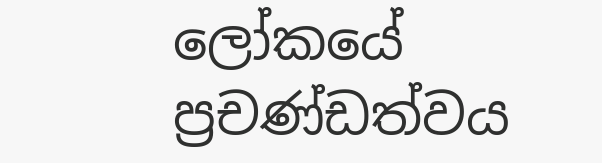ලෝකයේ ප්‍රචණ්ඩත්වය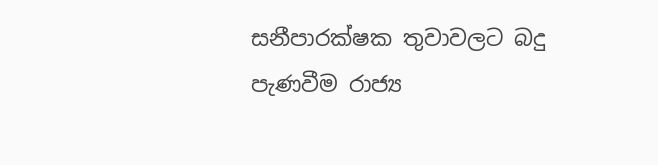සනීපාරක්ෂක තුවාවලට බදු පැණවීම රාජ්‍ය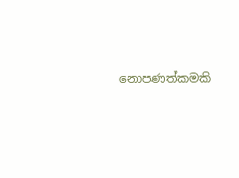නොපණත්කමකි